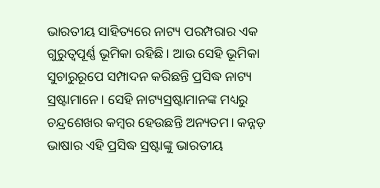ଭାରତୀୟ ସାହିତ୍ୟରେ ନାଟ୍ୟ ପରମ୍ପରାର ଏକ ଗୁରୁତ୍ୱପୂର୍ଣ୍ଣ ଭୂମିକା ରହିଛି। ଆଉ ସେହି ଭୂମିକା ସୁଚାରୁରୂପେ ସମ୍ପାଦନ କରିଛନ୍ତି ପ୍ରସିଦ୍ଧ ନାଟ୍ୟ ସ୍ରଷ୍ଟାମାନେ। ସେହି ନାଟ୍ୟସ୍ରଷ୍ଟାମାନଙ୍କ ମଧ୍ୟରୁ ଚନ୍ଦ୍ରଶେଖର କମ୍ବର ହେଉଛନ୍ତି ଅନ୍ୟତମ। କନ୍ନଡ଼ ଭାଷାର ଏହି ପ୍ରସିଦ୍ଧ ସ୍ରଷ୍ଟାଙ୍କୁ ଭାରତୀୟ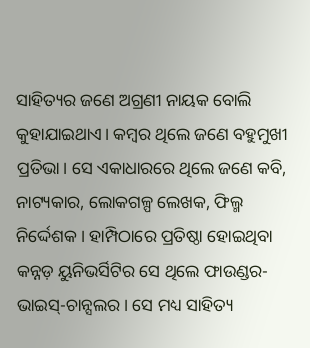ସାହିତ୍ୟର ଜଣେ ଅଗ୍ରଣୀ ନାୟକ ବୋଲି କୁହାଯାଇଥାଏ। କମ୍ବର ଥିଲେ ଜଣେ ବହୁମୁଖୀ ପ୍ରତିଭା। ସେ ଏକାଧାରରେ ଥିଲେ ଜଣେ କବି, ନାଟ୍ୟକାର, ଲୋକଗଳ୍ପ ଲେଖକ, ଫିଲ୍ମ ନିର୍ଦ୍ଦେଶକ। ହାମ୍ପିଠାରେ ପ୍ରତିଷ୍ଠା ହୋଇଥିବା କନ୍ନଡ଼ ୟୁନିଭର୍ସିଟିର ସେ ଥିଲେ ଫାଉଣ୍ଡର-ଭାଇସ୍-ଚାନ୍ସଲର। ସେ ମଧ୍ୟ ସାହିତ୍ୟ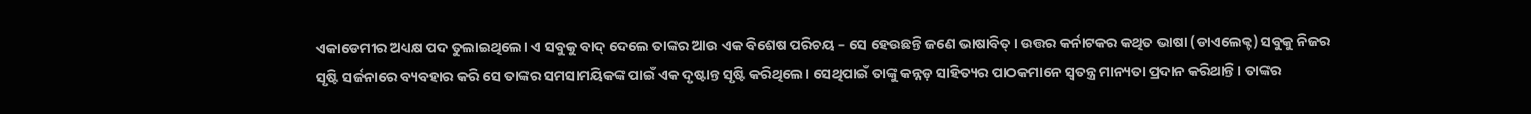ଏକାଡେମୀର ଅଧ୍ୟକ୍ଷ ପଦ ତୁଲାଇଥିଲେ। ଏ ସବୁକୁ ବାଦ୍ ଦେଲେ ତାଙ୍କର ଆଉ ଏକ ବିଶେଷ ପରିଚୟ – ସେ ହେଉଛନ୍ତି ଜଣେ ଭାଷାବିତ୍। ଉତ୍ତର କର୍ନାଟକର କଥିତ ଭାଷା (ଡାଏଲେକ୍ଟ) ସବୁକୁ ନିଜର ସୃଷ୍ଟି ସର୍ଜନାରେ ବ୍ୟବହାର କରି ସେ ତାଙ୍କର ସମସାମୟିକଙ୍କ ପାଇଁ ଏକ ଦୃଷ୍ଟାନ୍ତ ସୃଷ୍ଟି କରିଥିଲେ। ସେଥିପାଇଁ ତାଙ୍କୁ କନ୍ନଡ଼ ସାହିତ୍ୟର ପାଠକମାନେ ସ୍ବତନ୍ତ୍ର ମାନ୍ୟତା ପ୍ରଦାନ କରିଥାନ୍ତି। ତାଙ୍କର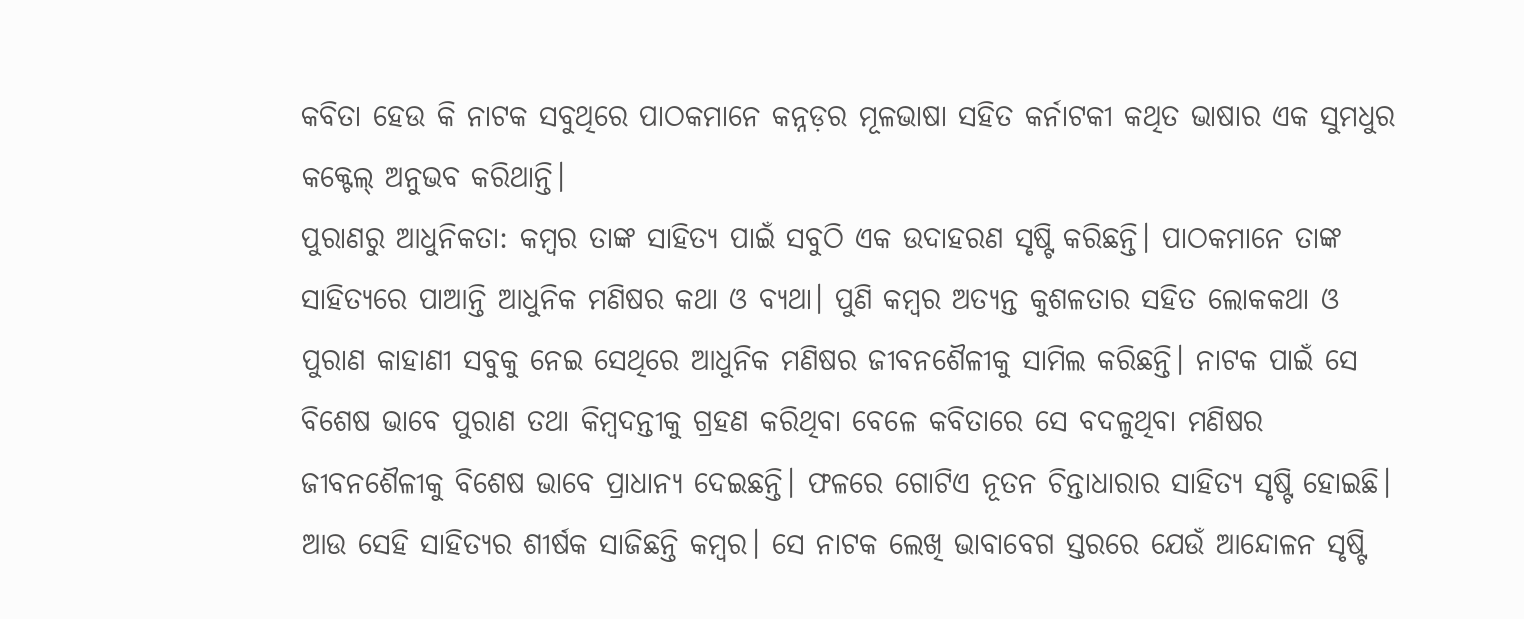କବିତା ହେଉ କି ନାଟକ ସବୁଥିରେ ପାଠକମାନେ କନ୍ନଡ଼ର ମୂଳଭାଷା ସହିତ କର୍ନାଟକୀ କଥିତ ଭାଷାର ଏକ ସୁମଧୁର କକ୍ଟେଲ୍ ଅନୁଭବ କରିଥାନ୍ତି।
ପୁରାଣରୁ ଆଧୁନିକତା: କମ୍ବର ତାଙ୍କ ସାହିତ୍ୟ ପାଇଁ ସବୁଠି ଏକ ଉଦାହରଣ ସୃଷ୍ଟି କରିଛନ୍ତି। ପାଠକମାନେ ତାଙ୍କ ସାହିତ୍ୟରେ ପାଆନ୍ତି ଆଧୁନିକ ମଣିଷର କଥା ଓ ବ୍ୟଥା। ପୁଣି କମ୍ବର ଅତ୍ୟନ୍ତ କୁଶଳତାର ସହିତ ଲୋକକଥା ଓ ପୁରାଣ କାହାଣୀ ସବୁକୁ ନେଇ ସେଥିରେ ଆଧୁନିକ ମଣିଷର ଜୀବନଶୈଳୀକୁ ସାମିଲ କରିଛନ୍ତି। ନାଟକ ପାଇଁ ସେ ବିଶେଷ ଭାବେ ପୁରାଣ ତଥା କିମ୍ବଦନ୍ତୀକୁ ଗ୍ରହଣ କରିଥିବା ବେଳେ କବିତାରେ ସେ ବଦଳୁଥିବା ମଣିଷର ଜୀବନଶୈଳୀକୁ ବିଶେଷ ଭାବେ ପ୍ରାଧାନ୍ୟ ଦେଇଛନ୍ତି। ଫଳରେ ଗୋଟିଏ ନୂତନ ଚିନ୍ତାଧାରାର ସାହିତ୍ୟ ସୃଷ୍ଟି ହୋଇଛି। ଆଉ ସେହି ସାହିତ୍ୟର ଶୀର୍ଷକ ସାଜିଛନ୍ତି କମ୍ବର। ସେ ନାଟକ ଲେଖି ଭାବାବେଗ ସ୍ତରରେ ଯେଉଁ ଆନ୍ଦୋଳନ ସୃଷ୍ଟି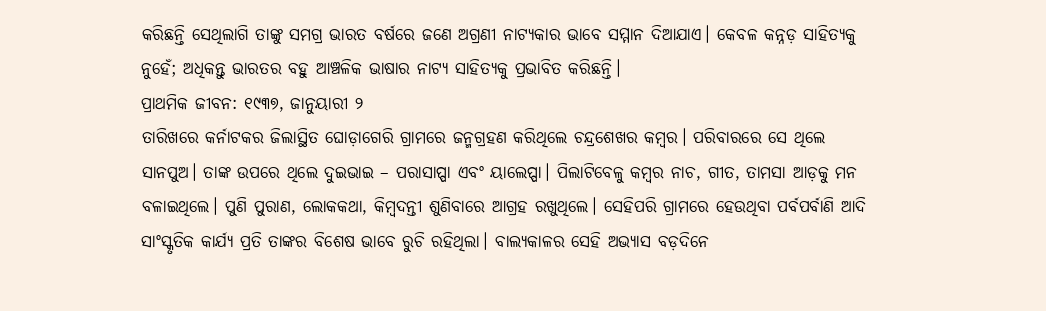କରିଛନ୍ତି ସେଥିଲାଗି ତାଙ୍କୁ ସମଗ୍ର ଭାରତ ବର୍ଷରେ ଜଣେ ଅଗ୍ରଣୀ ନାଟ୍ୟକାର ଭାବେ ସମ୍ମାନ ଦିଆଯାଏ। କେବଳ କନ୍ନଡ଼ ସାହିତ୍ୟକୁ ନୁହେଁ; ଅଧିକନ୍ତୁ ଭାରତର ବହୁ ଆଞ୍ଚଳିକ ଭାଷାର ନାଟ୍ୟ ସାହିତ୍ୟକୁ ପ୍ରଭାବିତ କରିଛନ୍ତି।
ପ୍ରାଥମିକ ଜୀବନ: ୧୯୩୭, ଜାନୁୟାରୀ ୨
ତାରିଖରେ କର୍ନାଟକର ଜିଲାସ୍ଥିତ ଘୋଡ଼ାଗେରି ଗ୍ରାମରେ ଜନ୍ମଗ୍ରହଣ କରିଥିଲେ ଚନ୍ଦ୍ରଶେଖର କମ୍ବର। ପରିବାରରେ ସେ ଥିଲେ ସାନପୁଅ। ତାଙ୍କ ଉପରେ ଥିଲେ ଦୁଇଭାଇ – ପରାସାପ୍ପା ଏବଂ ୟାଲେପ୍ପା। ପିଲାଟିବେଳୁ କମ୍ବର ନାଚ, ଗୀତ, ତାମସା ଆଡ଼କୁ ମନ ବଳାଇଥିଲେ। ପୁଣି ପୁରାଣ, ଲୋକକଥା, କିମ୍ବଦନ୍ତୀ ଶୁଣିବାରେ ଆଗ୍ରହ ରଖୁଥିଲେ। ସେହିପରି ଗ୍ରାମରେ ହେଉଥିବା ପର୍ବପର୍ବାଣି ଆଦି ସାଂସ୍କୃତିକ କାର୍ଯ୍ୟ ପ୍ରତି ତାଙ୍କର ବିଶେଷ ଭାବେ ରୁଚି ରହିଥିଲା। ବାଲ୍ୟକାଳର ସେହି ଅଭ୍ୟାସ ବଡ଼ଦିନେ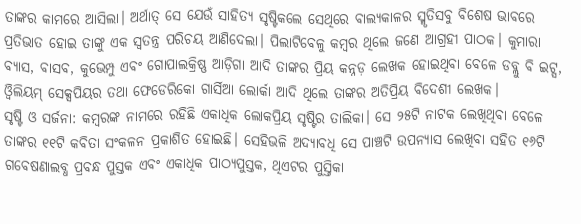ତାଙ୍କର କାମରେ ଆସିଲା। ଅର୍ଥାତ୍ ସେ ଯେଉଁ ସାହିତ୍ୟ ସୃଷ୍ଟିକଲେ ସେଥିରେ ବାଲ୍ୟକାଳର ସ୍ମୃତିସବୁ ବିଶେଷ ଭାବରେ ପ୍ରତିଭାତ ହୋଇ ତାଙ୍କୁ ଏକ ସ୍ବତନ୍ତ୍ର ପରିଚୟ ଆଣିଦେଲା। ପିଲାଟିବେଳୁ କମ୍ବର ଥିଲେ ଜଣେ ଆଗ୍ରହୀ ପାଠକ। କୁମାରା ବ୍ୟାସ, ବାସବ, କୁଭେମ୍ପୁ ଏବଂ ଗୋପାଲକ୍ରିଷ୍ଣ ଆଡ଼ିଗା ଆଦି ତାଙ୍କର ପ୍ରିୟ କନ୍ନଡ଼ ଲେଖକ ହୋଇଥିବା ବେଳେ ଡବ୍ଲୁ ବି ଇଟ୍ସ, ଓ୍ବିଲିୟମ୍ ସେକ୍ସପିୟର ତଥା ଫେଡେରିକୋ ଗାର୍ସିଆ ଲୋର୍କା ଆଦି ଥିଲେ ତାଙ୍କର ଅତିପ୍ରିୟ ବିଦେଶୀ ଲେଖକ।
ସୃଷ୍ଟି ଓ ସର୍ଜନା: କମ୍ବରଙ୍କ ନାମରେ ରହିଛି ଏକାଧିକ ଲୋକପ୍ରିୟ ସୃଷ୍ଟିର ତାଲିକା। ସେ ୨୫ଟି ନାଟକ ଲେଖିଥିବା ବେଳେ ତାଙ୍କର ୧୧ଟି କବିତା ସଂକଳନ ପ୍ରକାଶିତ ହୋଇଛି। ସେହିଭଳି ଅଦ୍ୟାବଧି ସେ ପାଞ୍ଚଟି ଉପନ୍ୟାସ ଲେଖିବା ସହିତ ୧୬ଟି ଗବେଷଣାଲବ୍ଧ ପ୍ରବନ୍ଧ ପୁସ୍ତକ ଏବଂ ଏକାଧିକ ପାଠ୍ୟପୁସ୍ତକ, ଥିଏଟର ପୁସ୍ତିକା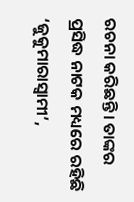ରଚନା କରିଛନ୍ତି। ତାଙ୍କର ପ୍ରସିଦ୍ଧ ନାଟକ ମଧ୍ୟରେ ରହିଛି ‘ଜୁକୁମାରାସ୍ବାମୀ’,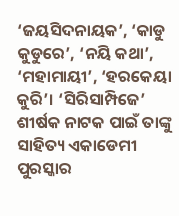‘ଜୟସିଦନାୟକ’, ‘କାଡୁ କୁଡୁରେ’, ‘ନୟି କଥା’, ‘ମହାମାୟୀ’, ‘ହରକେୟା କୁରି’। ‘ସିରିସାମ୍ପିଜେ’ ଶୀର୍ଷକ ନାଟକ ପାଇଁ ତାଙ୍କୁ ସାହିତ୍ୟ ଏକାଡେମୀ ପୁରସ୍କାର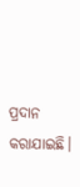ପ୍ରଦାନ କରାଯାଇଛି।